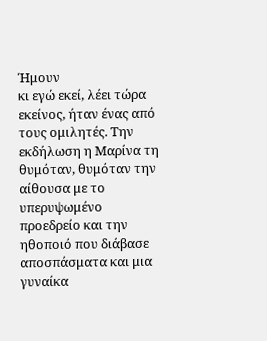Ήμουν
κι εγώ εκεί, λέει τώρα εκείνος, ήταν ένας από τους ομιλητές. Την
εκδήλωση η Μαρίνα τη θυμόταν, θυμόταν την αίθουσα με το υπερυψωμένο
προεδρείο και την ηθοποιό που διάβασε αποσπάσματα και μια γυναίκα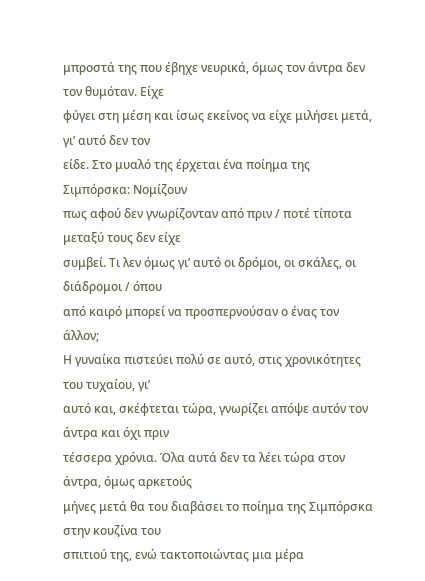μπροστά της που έβηχε νευρικά, όμως τον άντρα δεν τον θυμόταν. Είχε
φύγει στη μέση και ίσως εκείνος να είχε μιλήσει μετά, γι’ αυτό δεν τον
είδε. Στο μυαλό της έρχεται ένα ποίημα της Σιμπόρσκα: Νομίζουν
πως αφού δεν γνωρίζονταν από πριν / ποτέ τίποτα μεταξύ τους δεν είχε
συμβεί. Τι λεν όμως γι’ αυτό οι δρόμοι, οι σκάλες, οι διάδρομοι / όπου
από καιρό μπορεί να προσπερνούσαν ο ένας τον άλλον;
Η γυναίκα πιστεύει πολύ σε αυτό, στις χρονικότητες του τυχαίου, γι’
αυτό και, σκέφτεται τώρα, γνωρίζει απόψε αυτόν τον άντρα και όχι πριν
τέσσερα χρόνια. Όλα αυτά δεν τα λέει τώρα στον άντρα, όμως αρκετούς
μήνες μετά θα του διαβάσει το ποίημα της Σιμπόρσκα στην κουζίνα του
σπιτιού της, ενώ τακτοποιώντας μια μέρα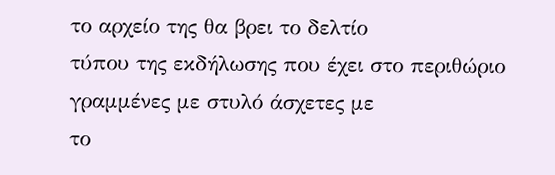το αρχείο της θα βρει το δελτίο
τύπου της εκδήλωσης που έχει στο περιθώριο γραμμένες με στυλό άσχετες με
το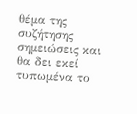θέμα της συζήτησης σημειώσεις και θα δει εκεί τυπωμένα το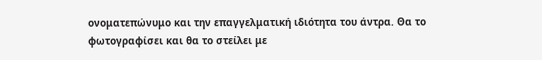ονοματεπώνυμο και την επαγγελματική ιδιότητα του άντρα. Θα το
φωτογραφίσει και θα το στείλει με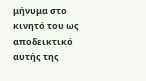μήνυμα στο κινητό του ως αποδεικτικό
αυτής της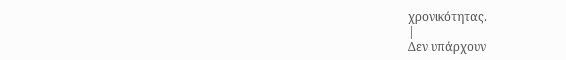χρονικότητας.
|
Δεν υπάρχουν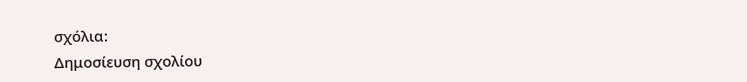σχόλια:
Δημοσίευση σχολίου